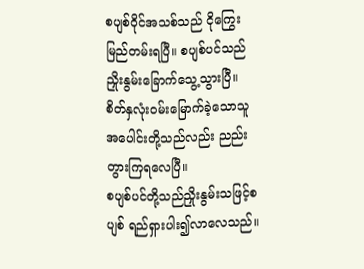စပျစ်ဝိုင်အသစ်သည် ငိုကြွေးမြည်တမ်းရပြီ။ စပျစ်ပင်သည် ညှိုးနွမ်းခြောက်သွေ့သွားပြီ။ စိတ်နှလုံးဝမ်းမြောက်ခဲ့သောသူအပေါင်းတို့သည်လည်း ညည်းတွားကြရလေပြီ။
စပျစ်ပင်တို့သည်ညှိုးနွမ်းသဖြင့်စပျစ် ရည်ရှားပါး၍လာလေသည်။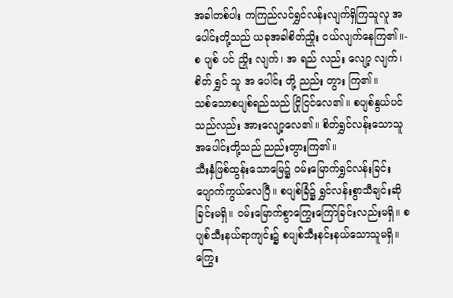အခါတစ်ပါး ကကြည်လင်ရွှင်လန်းလျက်ရှိကြသူလူ အပေါင်းတို့သည် ယခုအခါစိတ်ညှိုး ငယ်လျက်နေကြ၏။-
စ ပျစ် ပင် ညှိုး လျက်၊ အ ရည် လည်း လျော့ လျက်၊ စိတ် ရွှင် သူ အ ပေါင်း တို့ ညည်း တွား ကြ၏။
သစ်သောစပျစ်ရည်သည် ငြိုငြင်လေ၏။ စပျစ်နွယ်ပင်သည်လည်း အားလျော့လေ၏။ စိတ်ရွှင်လန်းသောသူအပေါင်းတို့သည် ညည်းတွားကြ၏။
သီးနှံဖြစ်ထွန်းသောမြေ၌ ဝမ်းမြောက်ရွှင်လန်းခြင်း ပျောက်ကွယ်လေပြီ။ စပျစ်ခြံ၌ ရွှင်လန်းစွာသီချင်းဆိုခြင်းမရှိ။ ဝမ်းမြောက်စွာကြွေးကြော်ခြင်းလည်းမရှိ။ စပျစ်သီးနယ်ရာကျင်း၌ စပျစ်သီးနင်းနယ်သောသူမရှိ။ ကြွေး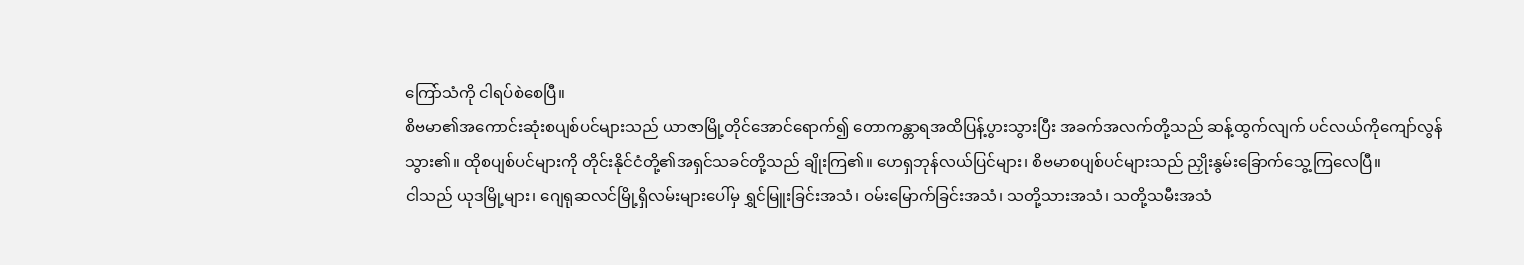ကြော်သံကို ငါရပ်စဲစေပြီ။
စိဗမာ၏အကောင်းဆုံးစပျစ်ပင်များသည် ယာဇာမြို့တိုင်အောင်ရောက်၍ တောကန္တာရအထိပြန့်ပွားသွားပြီး အခက်အလက်တို့သည် ဆန့်ထွက်လျက် ပင်လယ်ကိုကျော်လွန်သွား၏။ ထိုစပျစ်ပင်များကို တိုင်းနိုင်ငံတို့၏အရှင်သခင်တို့သည် ချိုးကြ၏။ ဟေရှဘုန်လယ်ပြင်များ၊ စိဗမာစပျစ်ပင်များသည် ညှိုးနွမ်းခြောက်သွေ့ကြလေပြီ။
ငါသည် ယုဒမြို့များ၊ ဂျေရုဆလင်မြို့ရှိလမ်းများပေါ်မှ ရွှင်မြူးခြင်းအသံ၊ ဝမ်းမြောက်ခြင်းအသံ၊ သတို့သားအသံ၊ သတို့သမီးအသံ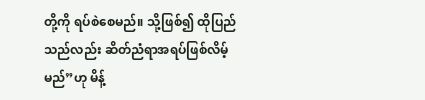တို့ကို ရပ်စဲစေမည်။ သို့ဖြစ်၍ ထိုပြည်သည်လည်း ဆိတ်ညံရာအရပ်ဖြစ်လိမ့်မည်”ဟု မိန့်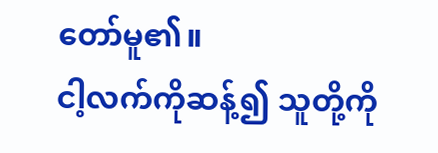တော်မူ၏။
ငါ့လက်ကိုဆန့်၍ သူတို့ကို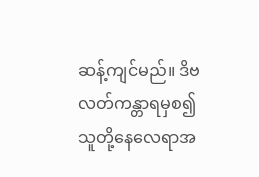ဆန့်ကျင်မည်။ ဒိဗလတ်ကန္တာရမှစ၍ သူတို့နေလေရာအ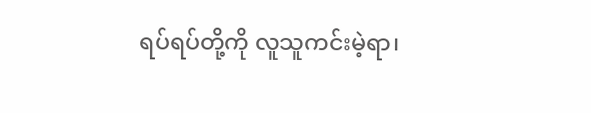ရပ်ရပ်တို့ကို လူသူကင်းမဲ့ရာ၊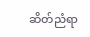ဆိတ်ညံရာ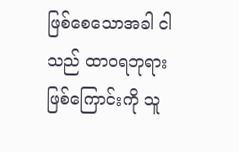ဖြစ်စေသောအခါ ငါသည် ထာဝရဘုရားဖြစ်ကြောင်းကို သူ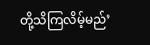တို့သိကြလိမ့်မည်’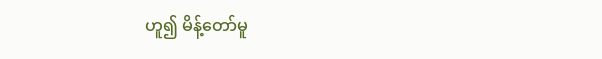ဟူ၍ မိန့်တော်မူ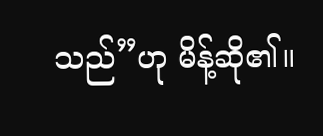သည်”ဟု မိန့်ဆို၏။